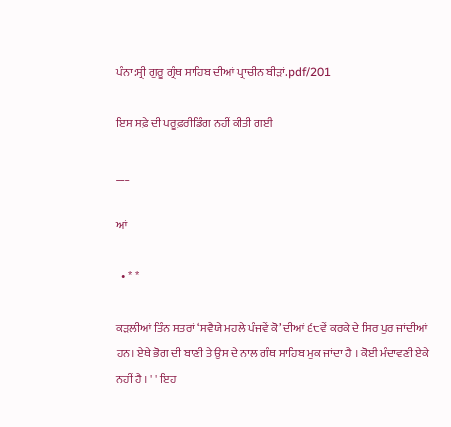ਪੰਨਾ:ਸ੍ਰੀ ਗੁਰੂ ਗ੍ਰੰਥ ਸਾਹਿਬ ਦੀਆਂ ਪ੍ਰਾਚੀਨ ਬੀੜਾਂ.pdf/201

ਇਸ ਸਫ਼ੇ ਦੀ ਪਰੂਫ਼ਰੀਡਿੰਗ ਨਹੀਂ ਕੀਤੀ ਗਈ

___

ਆਂ

  • * *

ਕੜਲੀਆਂ ਤਿੰਨ ਸਤਰਾਂ ‘ਸਵੈਯੇ ਮਹਲੇ ਪੰਜਵੇਂ ਕੋ’ ਦੀਆਂ ੬੮ਵੇਂ ਕਰਕੇ ਦੇ ਸਿਰ ਪੁਰ ਜਾਂਦੀਆਂ ਹਨ। ਏਥੇ ਭੋਗ ਦੀ ਬਾਣੀ ਤੇ ਉਸ ਦੇ ਨਾਲ ਗੰਥ ਸਾਹਿਬ ਮੁਕ ਜਾਂਦਾ ਹੈ । ਕੋਈ ਮੰਦਾਵਣੀ ਏਕੇ ਨਹੀਂ ਹੈ । ' ' ਇਹ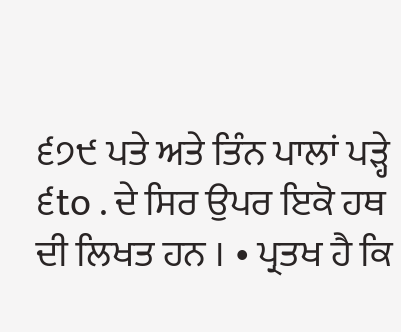੬੭੯ ਪਤੇ ਅਤੇ ਤਿੰਨ ਪਾਲਾਂ ਪੜ੍ਹੇ ੬to . ਦੇ ਸਿਰ ਉਪਰ ਇਕੋ ਹਥ ਦੀ ਲਿਖਤ ਹਨ । • ਪ੍ਰਤਖ ਹੈ ਕਿ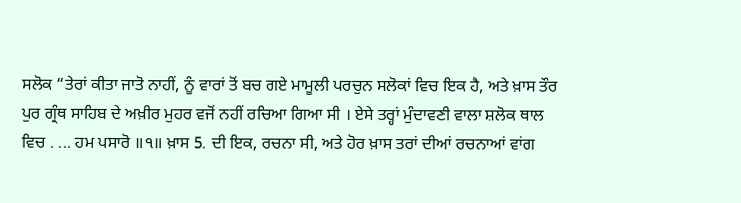ਸਲੋਕ “ਤੇਰਾਂ ਕੀਤਾ ਜਾਤੋ ਨਾਹੀਂ, ਨੂੰ ਵਾਰਾਂ ਤੋਂ ਬਚ ਗਏ ਮਾਮੂਲੀ ਪਰਚੁਨ ਸਲੋਕਾਂ ਵਿਚ ਇਕ ਹੈ, ਅਤੇ ਖ਼ਾਸ ਤੌਰ ਪੁਰ ਗ੍ਰੰਥ ਸਾਹਿਬ ਦੇ ਅਖ਼ੀਰ ਮੁਹਰ ਵਜੋਂ ਨਹੀਂ ਰਚਿਆ ਗਿਆ ਸੀ । ਏਸੇ ਤਰ੍ਹਾਂ ਮੁੰਦਾਵਣੀ ਵਾਲਾ ਸ਼ਲੋਕ ਥਾਲ ਵਿਚ . ... ਹਮ ਪਸਾਰੋ ॥੧॥ ਖ਼ਾਸ 5. ਦੀ ਇਕ, ਰਚਨਾ ਸੀ, ਅਤੇ ਹੋਰ ਖ਼ਾਸ ਤਰਾਂ ਦੀਆਂ ਰਚਨਾਆਂ ਵਾਂਗ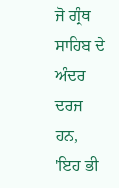ਜੋ ਗ੍ਰੰਥ ਸਾਹਿਬ ਦੇ ਅੰਦਰ ਦਰਜ ਹਨ, 'ਇਹ ਭੀ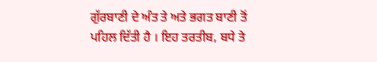ਗੁੱਰਬਾਣੀ ਦੇ ਅੰਤ ਤੇ ਅਤੇ ਭਗਤ ਬਾਣੀ ਤੋਂ ਪਹਿਲ ਦਿੱਤੀ ਹੈ । ਇਹ ਤਰਤੀਬ, ਬਧੇ ਤੇ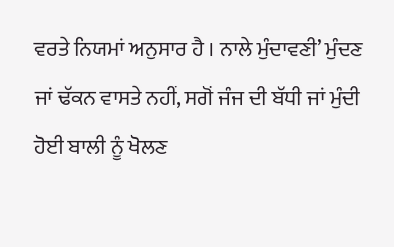ਵਰਤੇ ਨਿਯਮਾਂ ਅਨੁਸਾਰ ਹੈ । ਨਾਲੇ ਮੁੰਦਾਵਣੀ’ ਮੁੰਦਣ ਜਾਂ ਢੱਕਨ ਵਾਸਤੇ ਨਹੀਂ, ਸਗੋਂ ਜੰਜ ਦੀ ਬੱਧੀ ਜਾਂ ਮੁੰਦੀ ਹੋਈ ਬਾਲੀ ਨੂੰ ਖੋਲਣ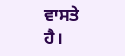ਵਾਸਤੇ ਹੈ।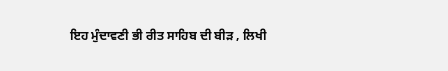ਇਹ ਮੁੰਦਾਵਣੀ ਭੀ ਰੀਤ ਸਾਹਿਬ ਦੀ ਬੀੜ , ਲਿਖੀ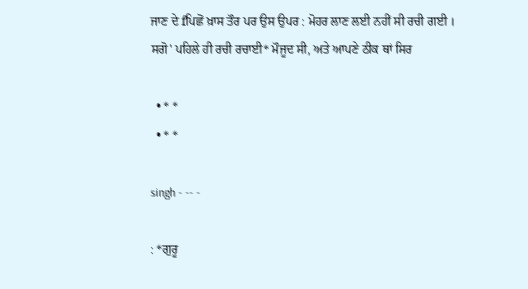ਜਾਣ ਦੇ fਪਿਛੋਂ ਖ਼ਾਸ ਤੌਰ ਪਰ ਉਸ ਉਪਰ : ਮੋਹਰ ਲਾਣ ਲਈ ਨਹੀਂ ਸੀ ਰਚੀ ਗਈ । ਸਗੋ' ਪਹਿਲੇ ਹੀ ਰਚੀ ਰਚਾਈ* ਮੌਜੂਦ ਸੀ, ਅਤੇ ਆਪਣੇ ਠੀਕ ਥਾਂ ਸਿਰ

  • * *
  • * *

singh - -- -

: *ਗੁਰੂ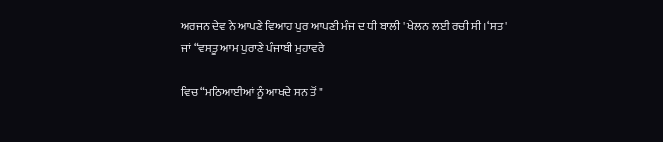ਅਰਜਨ ਦੇਵ ਨੇ ਆਪਣੇ ਵਿਆਹ ਪੁਰ ਆਪਣੀ ਮੰਜ ਦ ਧੀ ਬਾਲੀ ' ਖੇਲਨ ਲਈ ਰਚੀ ਸੀ ।‘ਸਤ' ਜਾਂ “ਵਸਤੂ ਆਮ ਪੁਰਾਣੇ ਪੰਜਾਬੀ ਮੁਹਾਵਰੇ

ਵਿਚ “ਮਠਿਆਈਆਂ ਨੂੰ ਆਖਦੇ ਸਨ ਤੋਂ "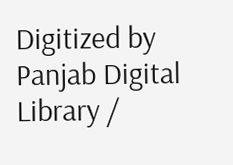Digitized by Panjab Digital Library /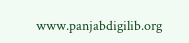www.panjabdigilib.org